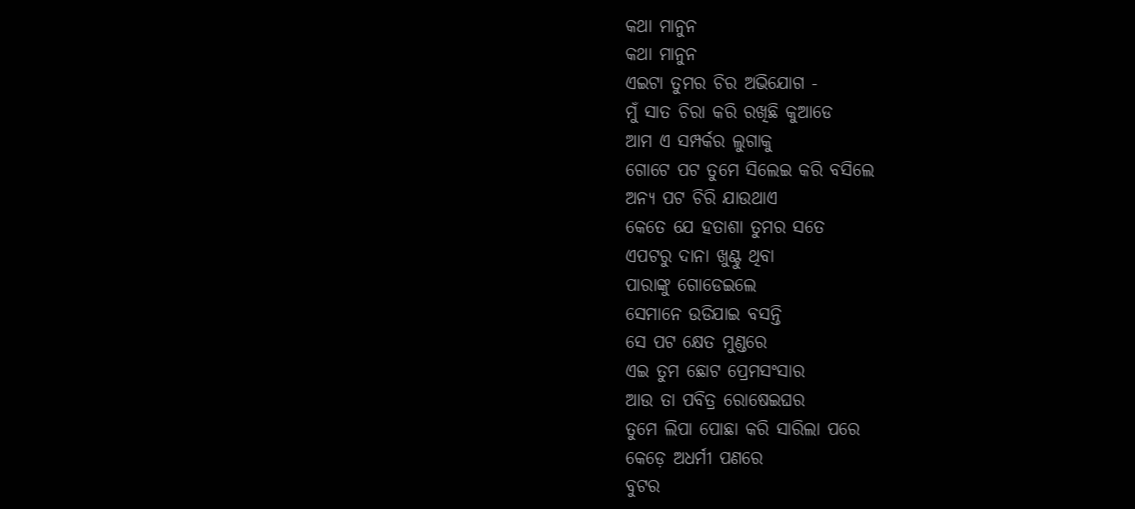କଥା ମାନୁନ
କଥା ମାନୁନ
ଏଇଟା ତୁମର ଚିର ଅଭିଯୋଗ -
ମୁଁ ସାତ ଚିରା କରି ରଖିଛି କୁଆଡେ
ଆମ ଏ ସମ୍ପର୍କର ଲୁଗାକୁ
ଗୋଟେ ପଟ ତୁମେ ସିଲେଇ କରି ବସିଲେ
ଅନ୍ୟ ପଟ ଚିରି ଯାଉଥାଏ
କେତେ ଯେ ହତାଶା ତୁମର ସତେ
ଏପଟରୁ ଦାନା ଖୁଣ୍ଟୁ ଥିବା
ପାରାଙ୍କୁ ଗୋଡେଇଲେ
ସେମାନେ ଉଡିଯାଇ ବସନ୍ତି
ସେ ପଟ କ୍ଷେତ ମୁଣ୍ଡରେ
ଏଇ ତୁମ ଛୋଟ ପ୍ରେମସଂସାର
ଆଉ ତା ପବିତ୍ର ରୋଷେଇଘର
ତୁମେ ଲିପା ପୋଛା କରି ସାରିଲା ପରେ
କେଡ଼େ ଅଧର୍ମୀ ପଣରେ
ବୁଟର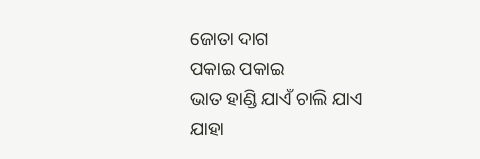ଜୋତା ଦାଗ
ପକାଇ ପକାଇ
ଭାତ ହାଣ୍ଡି ଯାଏଁ ଚାଲି ଯାଏ
ଯାହା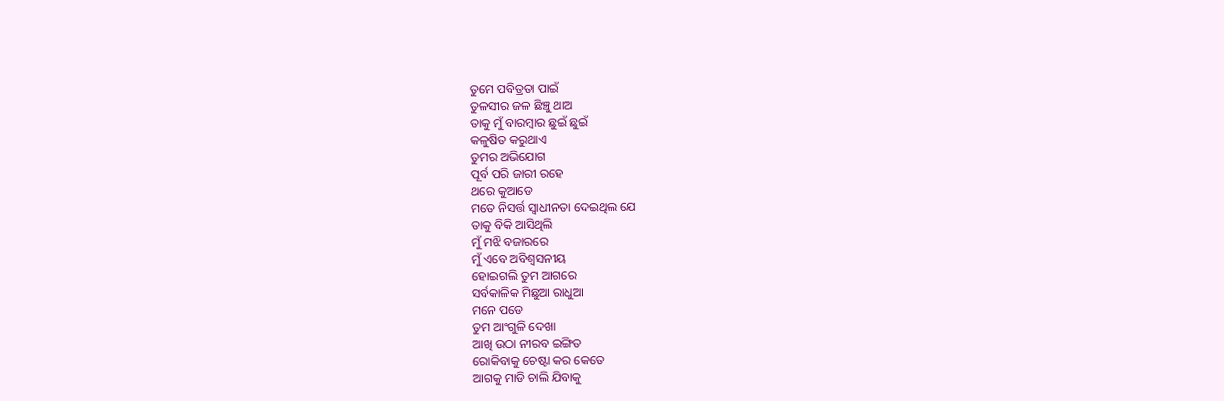ତୁମେ ପବିତ୍ରତା ପାଇଁ
ତୁଳସୀର ଜଳ ଛିଞ୍ଚୁ ଥାଅ
ତାକୁ ମୁଁ ବାରମ୍ବାର ଛୁଇଁ ଛୁଇଁ
କଳୁଷିତ କରୁଥାଏ
ତୁମର ଅଭିଯୋଗ
ପୂର୍ବ ପରି ଜାରୀ ରହେ
ଥରେ କୁଆଡେ
ମତେ ନିସର୍ତ୍ତ ସ୍ୱାଧୀନତା ଦେଇଥିଲ ଯେ
ତାକୁ ବିକି ଆସିଥିଲି
ମୁଁ ମଝି ବଜାରରେ
ମୁଁ ଏବେ ଅବିଶ୍ୱସନୀୟ
ହୋଇଗଲି ତୁମ ଆଗରେ
ସର୍ବକାଳିକ ମିଛୁଆ ରାଧୁଆ
ମନେ ପଡେ
ତୁମ ଆଂଗୁଳି ଦେଖା
ଆଖି ଉଠା ନୀରବ ଇଙ୍ଗିତ
ରୋକିବାକୁ ଚେଷ୍ଟା କର କେତେ
ଆଗକୁ ମାଡି ଚାଲି ଯିବାକୁ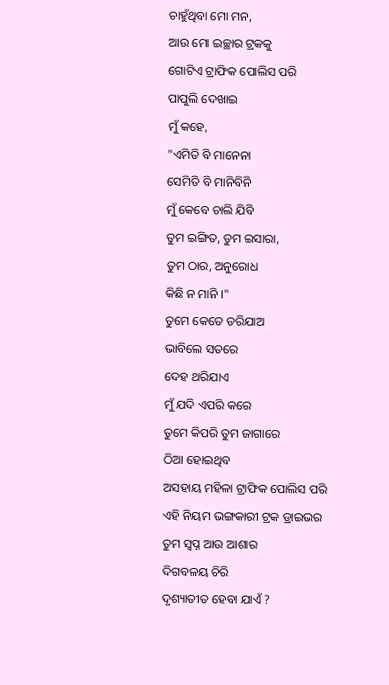ଚାହୁଁଥିବା ମୋ ମନ,
ଆଉ ମୋ ଇଚ୍ଛାର ଟ୍ରକକୁ
ଗୋଟିଏ ଟ୍ରାଫିକ ପୋଲିସ ପରି
ପାପୁଲି ଦେଖାଇ
ମୁଁ କହେ,
"ଏମିତି ବି ମାନେନା
ସେମିତି ବି ମାନିବିନି
ମୁଁ କେବେ ଚାଲି ଯିବି
ତୁମ ଇଙ୍ଗିତ, ତୁମ ଇସାରା,
ତୁମ ଠାର, ଅନୁରୋଧ
କିଛି ନ ମାନି ।"
ତୁମେ କେତେ ଡରିଯାଅ
ଭାବିଲେ ସତରେ
ଦେହ ଥରିଯାଏ
ମୁଁ ଯଦି ଏପରି କରେ
ତୁମେ କିପରି ତୁମ ଜାଗାରେ
ଠିଆ ହୋଇଥିବ
ଅସହାୟ ମହିଳା ଟ୍ରାଫିକ ପୋଲିସ ପରି
ଏହି ନିୟମ ଭଙ୍ଗକାରୀ ଟ୍ରକ ଡ୍ରାଇଭର
ତୁମ ସ୍ୱପ୍ନ ଆଉ ଆଶାର
ଦିଗବଳୟ ଚିରି
ଦୃଶ୍ୟାତୀତ ହେବା ଯାଏଁ ?